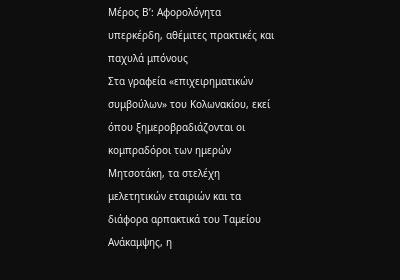Μέρος Β’: Αφορολόγητα υπερκέρδη, αθέμιτες πρακτικές και παχυλά μπόνους
Στα γραφεία «επιχειρηματικών συμβούλων» του Κολωνακίου, εκεί όπου ξημεροβραδιάζονται οι κομπραδόροι των ημερών Μητσοτάκη, τα στελέχη μελετητικών εταιριών και τα διάφορα αρπακτικά του Ταμείου Ανάκαμψης, η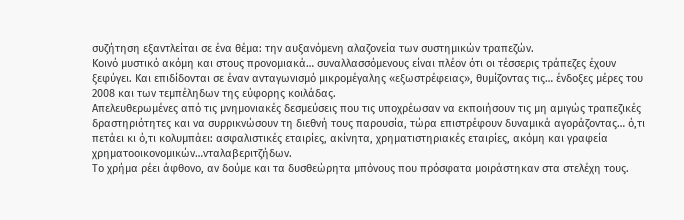συζήτηση εξαντλείται σε ένα θέμα: την αυξανόμενη αλαζονεία των συστημικών τραπεζών.
Κοινό μυστικό ακόμη και στους προνομιακά… συναλλασσόμενους είναι πλέον ότι οι τέσσερις τράπεζες έχουν ξεφύγει. Και επιδίδονται σε έναν ανταγωνισμό μικρομέγαλης «εξωστρέφειας», θυμίζοντας τις… ένδοξες μέρες του 2008 και των τεμπέληδων της εύφορης κοιλάδας.
Απελευθερωμένες από τις μνημονιακές δεσμεύσεις που τις υποχρέωσαν να εκποιήσουν τις μη αμιγώς τραπεζικές δραστηριότητες και να συρρικνώσουν τη διεθνή τους παρουσία, τώρα επιστρέφουν δυναμικά αγοράζοντας… ό,τι πετάει κι ό,τι κολυμπάει: ασφαλιστικές εταιρίες, ακίνητα, χρηματιστηριακές εταιρίες, ακόμη και γραφεία χρηματοοικονομικών…νταλαβεριτζήδων.
Το χρήμα ρέει άφθονο, αν δούμε και τα δυσθεώρητα μπόνους που πρόσφατα μοιράστηκαν στα στελέχη τους.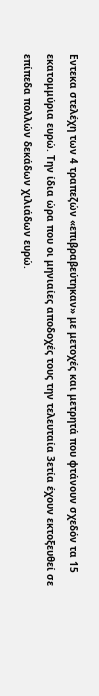Εντεκα στελέχη των 4 τραπεζών «επιβραβεύτηκαν» με μετοχές και μετρητά που φτάνουν σχεδόν τα 15 εκατομμύρια ευρώ. Την ίδια ώρα που οι μηνιαίες αποδοχές τους την τελευταία 3ετία έχουν εκτοξευθεί σε επίπεδα πολλών δεκάδων χιλιάδων ευρώ.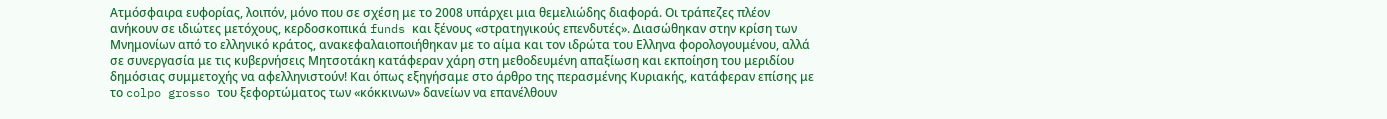Ατμόσφαιρα ευφορίας, λοιπόν, μόνο που σε σχέση με το 2008 υπάρχει μια θεμελιώδης διαφορά. Οι τράπεζες πλέον ανήκουν σε ιδιώτες μετόχους, κερδοσκοπικά funds και ξένους «στρατηγικούς επενδυτές». Διασώθηκαν στην κρίση των Μνημονίων από το ελληνικό κράτος, ανακεφαλαιοποιήθηκαν με το αίμα και τον ιδρώτα του Ελληνα φορολογουμένου, αλλά σε συνεργασία με τις κυβερνήσεις Μητσοτάκη κατάφεραν χάρη στη μεθοδευμένη απαξίωση και εκποίηση του μεριδίου δημόσιας συμμετοχής να αφελληνιστούν! Και όπως εξηγήσαμε στο άρθρο της περασμένης Κυριακής, κατάφεραν επίσης με το colpo grosso του ξεφορτώματος των «κόκκινων» δανείων να επανέλθουν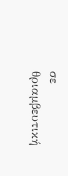σε θριαμβευτική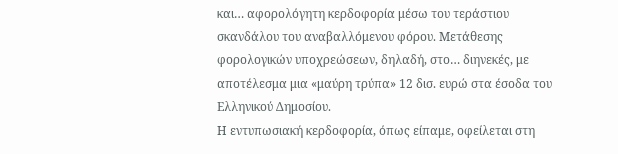και… αφορολόγητη κερδοφορία μέσω του τεράστιου σκανδάλου του αναβαλλόμενου φόρου. Μετάθεσης φορολογικών υποχρεώσεων, δηλαδή, στο… διηνεκές, με αποτέλεσμα μια «μαύρη τρύπα» 12 δισ. ευρώ στα έσοδα του Ελληνικού Δημοσίου.
Η εντυπωσιακή κερδοφορία, όπως είπαμε, οφείλεται στη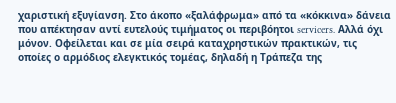χαριστική εξυγίανση. Στο άκοπο «ξαλάφρωμα» από τα «κόκκινα» δάνεια που απέκτησαν αντί ευτελούς τιμήματος οι περιβόητοι servicers. Αλλά όχι μόνον. Οφείλεται και σε μία σειρά καταχρηστικών πρακτικών, τις οποίες ο αρμόδιος ελεγκτικός τομέας, δηλαδή η Τράπεζα της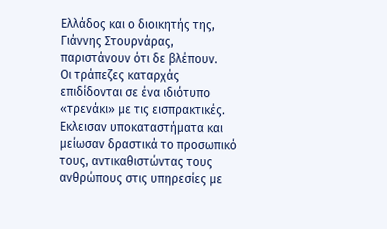Ελλάδος και ο διοικητής της, Γιάννης Στουρνάρας, παριστάνουν ότι δε βλέπουν.
Οι τράπεζες καταρχάς επιδίδονται σε ένα ιδιότυπο «τρενάκι» με τις εισπρακτικές. Εκλεισαν υποκαταστήματα και μείωσαν δραστικά το προσωπικό τους, αντικαθιστώντας τους ανθρώπους στις υπηρεσίες με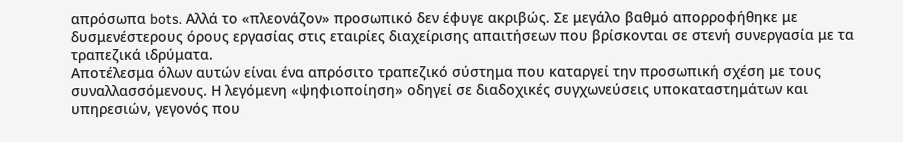απρόσωπα bots. Αλλά το «πλεονάζον» προσωπικό δεν έφυγε ακριβώς. Σε μεγάλο βαθμό απορροφήθηκε με δυσμενέστερους όρους εργασίας στις εταιρίες διαχείρισης απαιτήσεων που βρίσκονται σε στενή συνεργασία με τα τραπεζικά ιδρύματα.
Αποτέλεσμα όλων αυτών είναι ένα απρόσιτο τραπεζικό σύστημα που καταργεί την προσωπική σχέση με τους συναλλασσόμενους. Η λεγόμενη «ψηφιοποίηση» οδηγεί σε διαδοχικές συγχωνεύσεις υποκαταστημάτων και υπηρεσιών, γεγονός που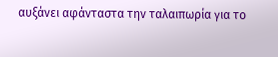αυξάνει αφάνταστα την ταλαιπωρία για το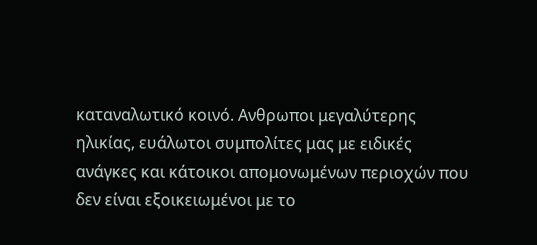καταναλωτικό κοινό. Ανθρωποι μεγαλύτερης ηλικίας, ευάλωτοι συμπολίτες μας με ειδικές ανάγκες και κάτοικοι απομονωμένων περιοχών που δεν είναι εξοικειωμένοι με το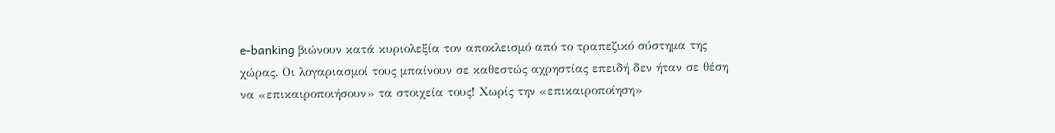e-banking βιώνουν κατά κυριολεξία τον αποκλεισμό από το τραπεζικό σύστημα της χώρας. Οι λογαριασμοί τους μπαίνουν σε καθεστώς αχρηστίας επειδή δεν ήταν σε θέση να «επικαιροποιήσουν» τα στοιχεία τους! Χωρίς την «επικαιροποίηση»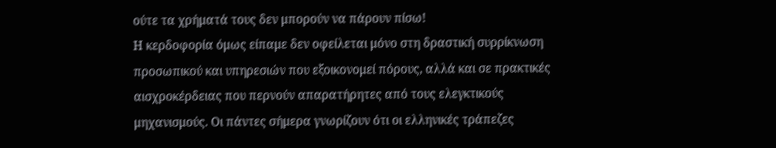ούτε τα χρήματά τους δεν μπορούν να πάρουν πίσω!
Η κερδοφορία όμως είπαμε δεν οφείλεται μόνο στη δραστική συρρίκνωση προσωπικού και υπηρεσιών που εξοικονομεί πόρους, αλλά και σε πρακτικές αισχροκέρδειας που περνούν απαρατήρητες από τους ελεγκτικούς μηχανισμούς. Οι πάντες σήμερα γνωρίζουν ότι οι ελληνικές τράπεζες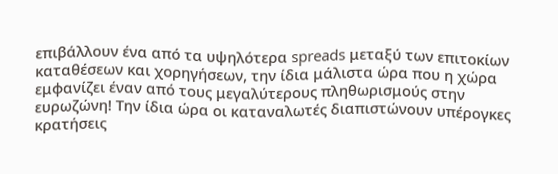επιβάλλουν ένα από τα υψηλότερα spreads μεταξύ των επιτοκίων καταθέσεων και χορηγήσεων, την ίδια μάλιστα ώρα που η χώρα εμφανίζει έναν από τους μεγαλύτερους πληθωρισμούς στην ευρωζώνη! Την ίδια ώρα οι καταναλωτές διαπιστώνουν υπέρογκες κρατήσεις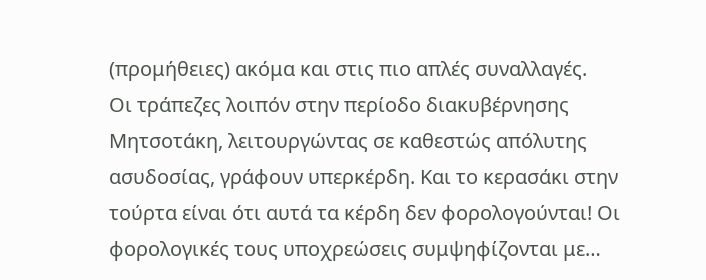(προμήθειες) ακόμα και στις πιο απλές συναλλαγές.
Οι τράπεζες λοιπόν στην περίοδο διακυβέρνησης Μητσοτάκη, λειτουργώντας σε καθεστώς απόλυτης ασυδοσίας, γράφουν υπερκέρδη. Και το κερασάκι στην τούρτα είναι ότι αυτά τα κέρδη δεν φορολογούνται! Οι φορολογικές τους υποχρεώσεις συμψηφίζονται με…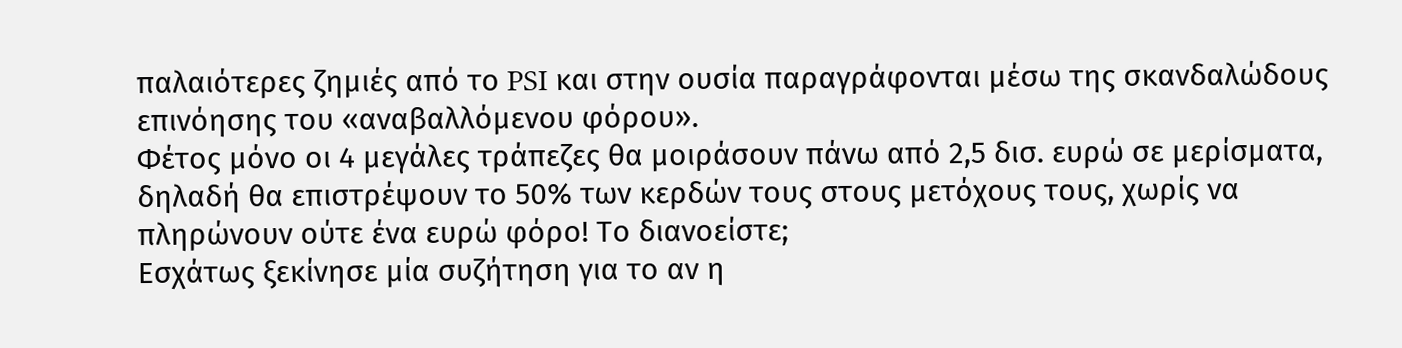παλαιότερες ζημιές από το PSI και στην ουσία παραγράφονται μέσω της σκανδαλώδους επινόησης του «αναβαλλόμενου φόρου».
Φέτος μόνο οι 4 μεγάλες τράπεζες θα μοιράσουν πάνω από 2,5 δισ. ευρώ σε μερίσματα, δηλαδή θα επιστρέψουν το 50% των κερδών τους στους μετόχους τους, χωρίς να πληρώνουν ούτε ένα ευρώ φόρο! Το διανοείστε;
Εσχάτως ξεκίνησε μία συζήτηση για το αν η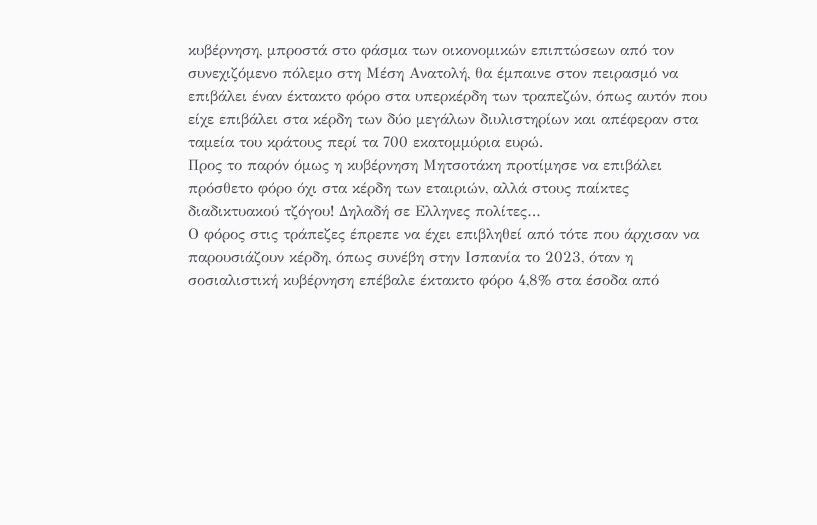κυβέρνηση, μπροστά στο φάσμα των οικονομικών επιπτώσεων από τον συνεχιζόμενο πόλεμο στη Μέση Ανατολή, θα έμπαινε στον πειρασμό να επιβάλει έναν έκτακτο φόρο στα υπερκέρδη των τραπεζών, όπως αυτόν που είχε επιβάλει στα κέρδη των δύο μεγάλων διυλιστηρίων και απέφεραν στα ταμεία του κράτους περί τα 700 εκατομμύρια ευρώ.
Προς το παρόν όμως η κυβέρνηση Μητσοτάκη προτίμησε να επιβάλει πρόσθετο φόρο όχι στα κέρδη των εταιριών, αλλά στους παίκτες διαδικτυακού τζόγου! Δηλαδή σε Ελληνες πολίτες…
Ο φόρος στις τράπεζες έπρεπε να έχει επιβληθεί από τότε που άρχισαν να παρουσιάζουν κέρδη, όπως συνέβη στην Ισπανία το 2023, όταν η σοσιαλιστική κυβέρνηση επέβαλε έκτακτο φόρο 4,8% στα έσοδα από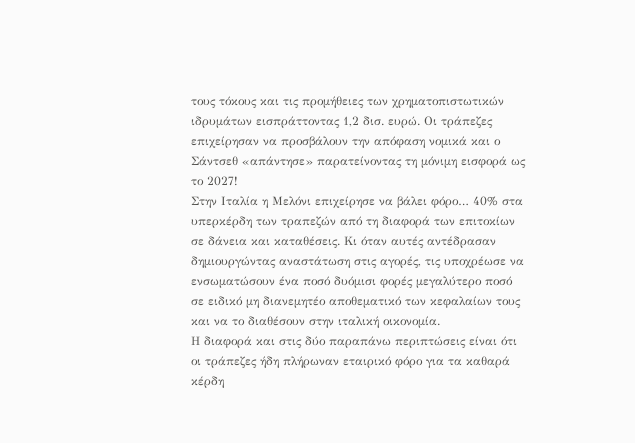τους τόκους και τις προμήθειες των χρηματοπιστωτικών ιδρυμάτων εισπράττοντας 1,2 δισ. ευρώ. Οι τράπεζες επιχείρησαν να προσβάλουν την απόφαση νομικά και ο Σάντσεθ «απάντησε» παρατείνοντας τη μόνιμη εισφορά ως το 2027!
Στην Ιταλία η Μελόνι επιχείρησε να βάλει φόρο… 40% στα υπερκέρδη των τραπεζών από τη διαφορά των επιτοκίων σε δάνεια και καταθέσεις. Κι όταν αυτές αντέδρασαν δημιουργώντας αναστάτωση στις αγορές, τις υποχρέωσε να ενσωματώσουν ένα ποσό δυόμισι φορές μεγαλύτερο ποσό σε ειδικό μη διανεμητέο αποθεματικό των κεφαλαίων τους και να το διαθέσουν στην ιταλική οικονομία.
Η διαφορά και στις δύο παραπάνω περιπτώσεις είναι ότι οι τράπεζες ήδη πλήρωναν εταιρικό φόρο για τα καθαρά κέρδη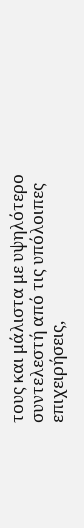τους και μάλιστα με υψηλότερο συντελεστή από τις υπόλοιπες επιχειρήσεις,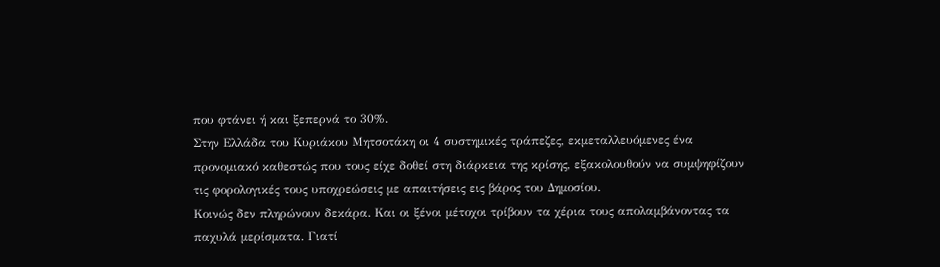που φτάνει ή και ξεπερνά το 30%.
Στην Ελλάδα του Κυριάκου Μητσοτάκη οι 4 συστημικές τράπεζες, εκμεταλλευόμενες ένα προνομιακό καθεστώς που τους είχε δοθεί στη διάρκεια της κρίσης, εξακολουθούν να συμψηφίζουν τις φορολογικές τους υποχρεώσεις με απαιτήσεις εις βάρος του Δημοσίου.
Κοινώς δεν πληρώνουν δεκάρα. Και οι ξένοι μέτοχοι τρίβουν τα χέρια τους απολαμβάνοντας τα παχυλά μερίσματα. Γιατί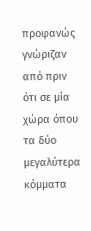προφανώς γνώριζαν από πριν ότι σε μία χώρα όπου τα δύο μεγαλύτερα κόμματα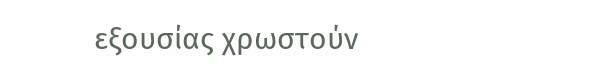εξουσίας χρωστούν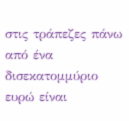στις τράπεζες πάνω από ένα δισεκατομμύριο ευρώ είναι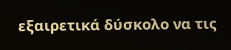εξαιρετικά δύσκολο να τις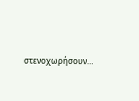στενοχωρήσουν…